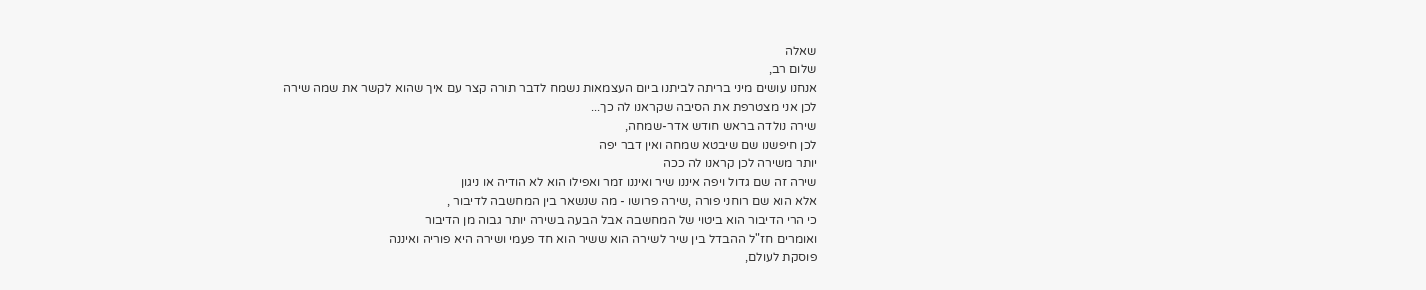שאלה
שלום רב,
אנחנו עושים מיני בריתה לביתנו ביום העצמאות נשמח לדבר תורה קצר עם איך שהוא לקשר את שמה שירה
לכן אני מצטרפת את הסיבה שקראנו לה כך...
שירה נולדה בראש חודש אדר-שמחה,
לכן חיפשנו שם שיבטא שמחה ואין דבר יפה
יותר משירה לכן קראנו לה ככה
שירה זה שם גדול ויפה איננו שיר ואיננו זמר ואפילו הוא לא הודיה או ניגון
אלא הוא שם רוחני פורה ,שירה פרושו - מה שנשאר בין המחשבה לדיבור ,
כי הרי הדיבור הוא ביטוי של המחשבה אבל הבעה בשירה יותר גבוה מן הדיבור
ואומרים חז"ל ההבדל בין שיר לשירה הוא ששיר הוא חד פעמי ושירה היא פוריה ואיננה
פוסקת לעולם,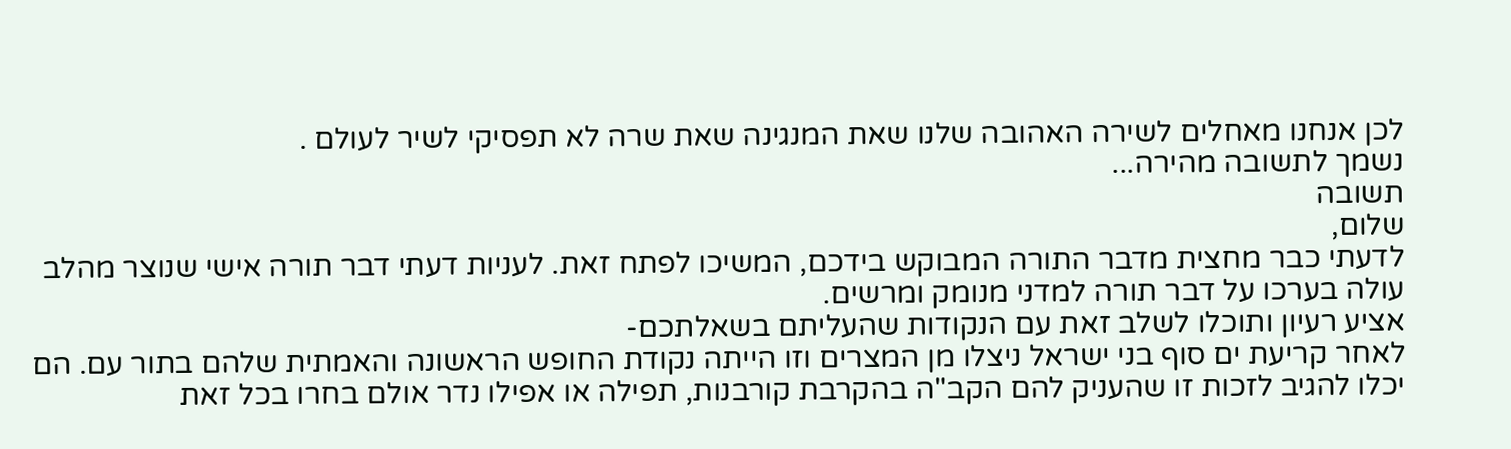לכן אנחנו מאחלים לשירה האהובה שלנו שאת המנגינה שאת שרה לא תפסיקי לשיר לעולם .
נשמך לתשובה מהירה...
תשובה
שלום,
לדעתי כבר מחצית מדבר התורה המבוקש בידכם, המשיכו לפתח זאת. לעניות דעתי דבר תורה אישי שנוצר מהלב עולה בערכו על דבר תורה למדני מנומק ומרשים.
אציע רעיון ותוכלו לשלב זאת עם הנקודות שהעליתם בשאלתכם-
לאחר קריעת ים סוף בני ישראל ניצלו מן המצרים וזו הייתה נקודת החופש הראשונה והאמתית שלהם בתור עם. הם יכלו להגיב לזכות זו שהעניק להם הקב"ה בהקרבת קורבנות, תפילה או אפילו נדר אולם בחרו בכל זאת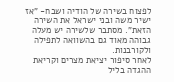לפצוח בשירה של הודיה ושבח- "אז ישיר משה ובני ישראל את השירה הזאת". מסתבר שלשירה יש מעלה גבוהה מאוד גם בהשוואה לתפילה ולקורבנות.
לאחר סיפור יציאת מצרים וקריאת ההגדה בליל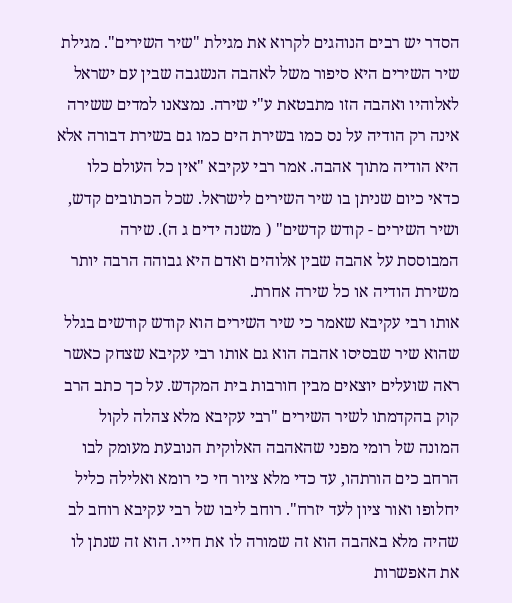הסדר יש רבים הנוהגים לקרוא את מגילת "שיר השירים". מגילת שיר השירים היא סיפור משל לאהבה הנשגבה שבין עם ישראל לאלוהיו ואהבה הזו מתבטאת ע"י שירה. נמצאנו למדים ששירה אינה רק הודיה על נס כמו בשירת הים כמו גם בשירת דבורה אלא היא הודיה מתוך אהבה. אמר רבי עקיבא "אין כל העולם כלו כדאי כיום שניתן בו שיר השירים לישראל. שכל הכתובים קדש, ושיר השירים - קודש קדשים" ( משנה ידים ג ה). שירה המבוססת על אהבה שבין אלוהים ואדם היא גבוהה הרבה יותר משירת הודיה או כל שירה אחרת.
אותו רבי עקיבא שאמר כי שיר השירים הוא קודש קודשים בגלל שהוא שיר שבסיסו אהבה הוא גם אותו רבי עקיבא שצחק כאשר ראה שועלים יוצאים מבין חורבות בית המקדש. על כך כתב הרב קוק בהקדמתו לשיר השירים "רבי עקיבא מלא צהלה לקול המונה של רומי מפני שהאהבה האלוקית הנובעת מעומק לבו הרחב כים הורתהו, עד כדי מלא ציור חי כי רומא ואלילה כליל יחלופו ואור ציון לעד יזרח". רוחב ליבו של רבי עקיבא רוחב לב שהיה מלא באהבה הוא זה שמורה לו את חייו. הוא זה שנתן לו את האפשרות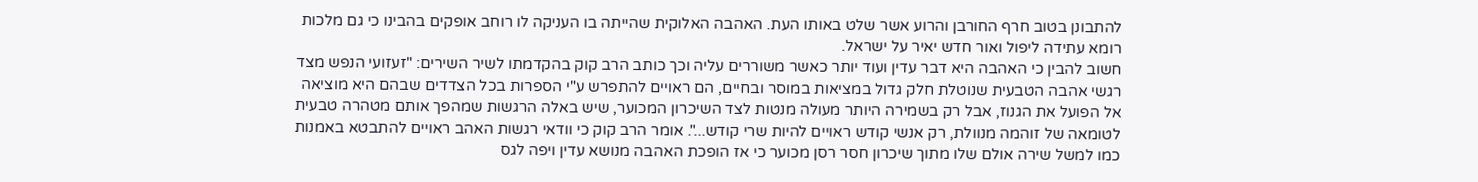להתבונן בטוב חרף החורבן והרוע אשר שלט באותו העת. האהבה האלוקית שהייתה בו העניקה לו רוחב אופקים בהבינו כי גם מלכות רומא עתידה ליפול ואור חדש יאיר על ישראל.
חשוב להבין כי האהבה היא דבר עדין ועוד יותר כאשר משוררים עליה וכך כותב הרב קוק בהקדמתו לשיר השירים: "זעזועי הנפש מצד רגשי אהבה הטבעית שנוטלת חלק גדול במציאות במוסר ובחיים, הם ראויים להתפרש ע"י הספרות בכל הצדדים שבהם היא מוציאה אל הפועל את הגנוז, אבל רק בשמירה היותר מעולה מנטות לצד השיכרון המכוער, שיש באלה הרגשות שמהפך אותם מטהרה טבעית לטומאה של זוהמה מנוולת, רק אנשי קודש ראויים להיות שרי קודש...". אומר הרב קוק כי וודאי רגשות האהב ראויים להתבטא באמנות כמו למשל שירה אולם שלו מתוך שיכרון חסר רסן מכוער כי אז הופכת האהבה מנושא עדין ויפה לגס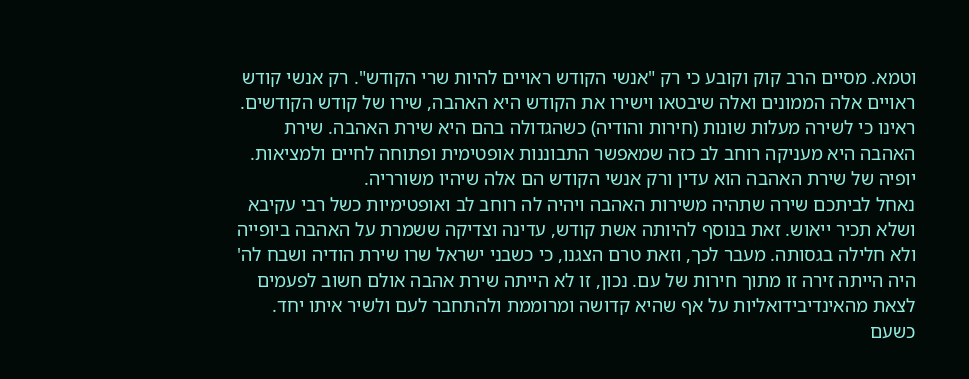וטמא. מסיים הרב קוק וקובע כי רק "אנשי הקודש ראויים להיות שרי הקודש". רק אנשי קודש ראויים אלה הממונים ואלה שיבטאו וישירו את הקודש היא האהבה, שירו של קודש הקודשים.
ראינו כי לשירה מעלות שונות (חירות והודיה) כשהגדולה בהם היא שירת האהבה. שירת האהבה היא מעניקה רוחב לב כזה שמאפשר התבוננות אופטימית ופתוחה לחיים ולמציאות. יופיה של שירת האהבה הוא עדין ורק אנשי הקודש הם אלה שיהיו משורריה.
נאחל לביתכם שירה שתהיה משירות האהבה ויהיה לה רוחב לב ואופטימיות כשל רבי עקיבא ושלא תכיר ייאוש. זאת בנוסף להיותה אשת קודש, עדינה וצדיקה ששמרת על האהבה ביופייה ולא חלילה בגסותה. מעבר לכך, וזאת טרם הצגנו, כי כשבני ישראל שרו שירת הודיה ושבח לה' היה הייתה זירה זו מתוך חירות של עם. נכון, זו לא הייתה שירת אהבה אולם חשוב לפעמים לצאת מהאינדיבידואליות על אף שהיא קדושה ומרוממת ולהתחבר לעם ולשיר איתו יחד. כשעם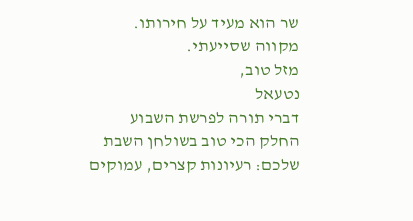שר הוא מעיד על חירותו.
מקווה שסייעתי.
מזל טוב,
נטעאל
דברי תורה לפרשת השבוע
החלק הכי טוב בשולחן השבת שלכם: רעיונות קצרים, עמוקים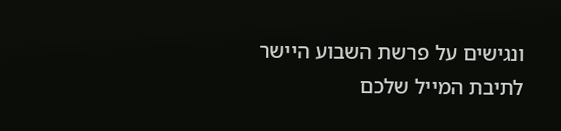ונגישים על פרשת השבוע היישר לתיבת המייל שלכם